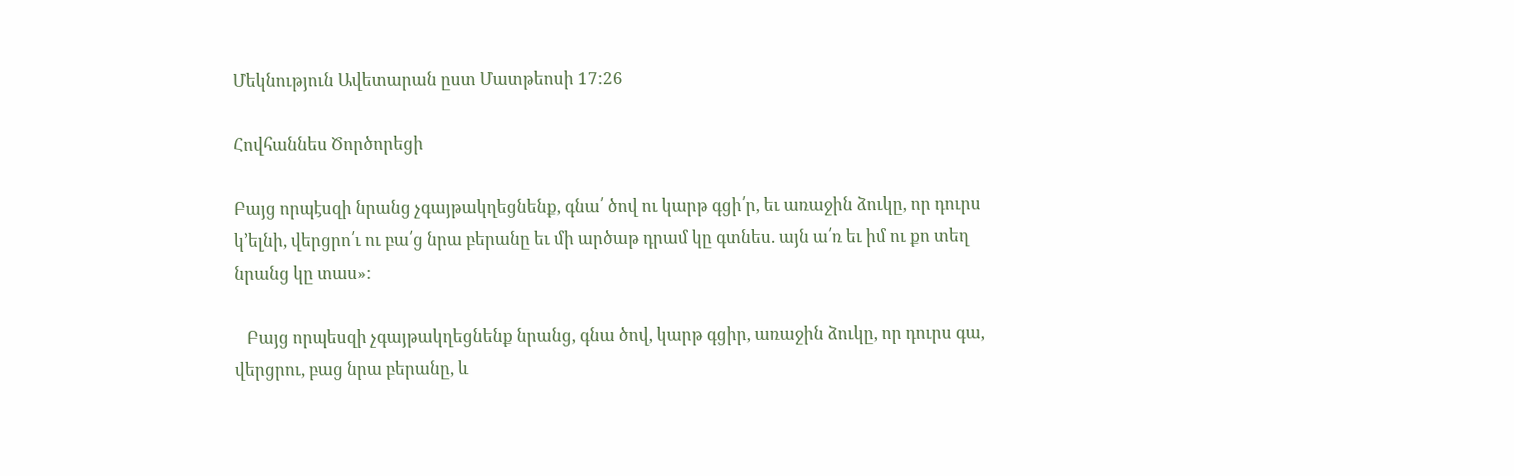Մեկնություն Ավետարան ըստ Մատթեոսի 17:26

Հովհաննես Ծործորեցի

Բայց որպէսզի նրանց չգայթակղեցնենք, գնա՛ ծով ու կարթ գցի՛ր, եւ առաջին ձուկը, որ դուրս կ՚ելնի, վերցրո՛ւ ու բա՛ց նրա բերանը եւ մի արծաթ դրամ կը գտնես. այն ա՛ռ եւ իմ ու քո տեղ նրանց կը տաս»:

   Բայց որպեսզի չգայթակղեցնենք նրանց, գնա ծով, կարթ գցիր, առաջին ձուկը, որ դուրս գա, վերցրու, բաց նրա բերանը, և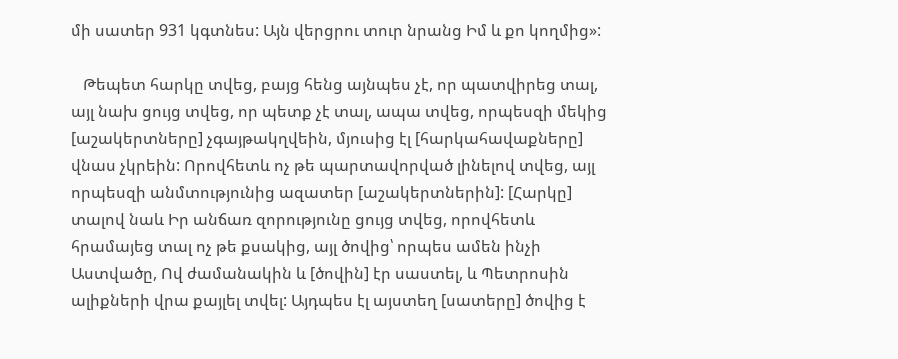մի սատեր 931 կգտնես: Այն վերցրու տուր նրանց Իմ և քո կողմից»:

   Թեպետ հարկը տվեց, բայց հենց այնպես չէ, որ պատվիրեց տալ, այլ նախ ցույց տվեց, որ պետք չէ տալ, ապա տվեց, որպեսզի մեկից [աշակերտները] չգայթակղվեին, մյուսից էլ [հարկահավաքները] վնաս չկրեին: Որովհետև ոչ թե պարտավորված լինելով տվեց, այլ որպեսզի անմտությունից ազատեր [աշակերտներին]: [Հարկը] տալով նաև Իր անճառ զորությունը ցույց տվեց, որովհետև հրամայեց տալ ոչ թե քսակից, այլ ծովից՝ որպես ամեն ինչի Աստվածը, Ով ժամանակին և [ծովին] էր սաստել, և Պետրոսին ալիքների վրա քայլել տվել: Այդպես էլ այստեղ [սատերը] ծովից է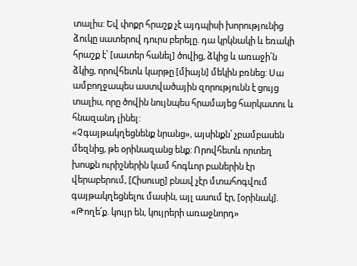տալիս: Եվ փոքր հրաշք չէ այդպիսի խորությունից ձուկը սատերով դուրս բերելը. դա կրկնակի և եռակի հրաշք է՝ [սատեր հանել] ծովից, ձկից և առաջի՛ն ձկից, որովհետև կարթը [միայն] մեկին բռնեց: Սա ամբողջապես աստվածային զորությունն է ցույց տալիս, որը ծովին նույնպես հրամայեց հարկատու և հնազանդ լինել:
«Չգայթակղեցնենք նրանց», այսինքն՝ չբամբասեն մեզնից, թե օրինազանց ենք: Որովհետև որտեղ խոսքն ուրիշներին կամ հոգևոր բաներին էր վերաբերում, [Հիսուսը] բնավ չէր մտահոգվում գայթակղեցնելու մասին, այլ ասում էր, [օրինակ]. «Թողե՛ք. կույր են, կույրերի առաջնորդ»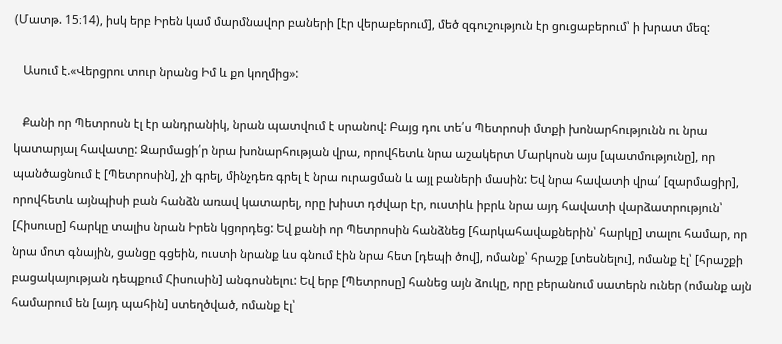(Մատթ. 15։14), իսկ երբ Իրեն կամ մարմնավոր բաների [էր վերաբերում], մեծ զգուշություն էր ցուցաբերում՝ ի խրատ մեզ:

   Ասում է.«Վերցրու տուր նրանց Իմ և քո կողմից»:

   Քանի որ Պետրոսն էլ էր անդրանիկ, նրան պատվում է սրանով: Բայց դու տե՛ս Պետրոսի մտքի խոնարհությունն ու նրա կատարյալ հավատը: Զարմացի՛ր նրա խոնարհության վրա, որովհետև նրա աշակերտ Մարկոսն այս [պատմությունը], որ պանծացնում է [Պետրոսին], չի գրել, մինչդեռ գրել է նրա ուրացման և այլ բաների մասին: Եվ նրա հավատի վրա՛ [զարմացիր], որովհետև այնպիսի բան հանձն առավ կատարել, որը խիստ դժվար էր, ուստիև իբրև նրա այդ հավատի վարձատրություն՝ [Հիսուսը] հարկը տալիս նրան Իրեն կցորդեց: Եվ քանի որ Պետրոսին հանձնեց [հարկահավաքներին՝ հարկը] տալու համար, որ նրա մոտ գնային, ցանցը գցեին, ուստի նրանք ևս գնում էին նրա հետ [դեպի ծով], ոմանք՝ հրաշք [տեսնելու], ոմանք էլ՝ [հրաշքի բացակայության դեպքում Հիսուսին] անգոսնելու: Եվ երբ [Պետրոսը] հանեց այն ձուկը, որը բերանում սատերն ուներ (ոմանք այն համարում են [այդ պահին] ստեղծված, ոմանք էլ՝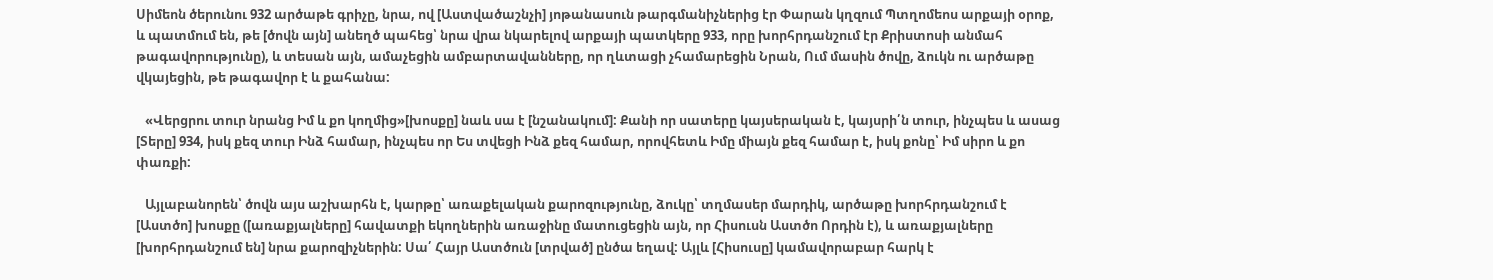Սիմեոն ծերունու 932 արծաթե գրիչը, նրա, ով [Աստվածաշնչի] յոթանասուն թարգմանիչներից էր Փարան կղզում Պտղոմեոս արքայի օրոք, և պատմում են, թե [ծովն այն] անեղծ պահեց՝ նրա վրա նկարելով արքայի պատկերը 933, որը խորհրդանշում էր Քրիստոսի անմահ թագավորությունը), և տեսան այն, ամաչեցին ամբարտավանները, որ ղևտացի չհամարեցին Նրան, Ում մասին ծովը, ձուկն ու արծաթը վկայեցին, թե թագավոր է և քահանա:

   «Վերցրու տուր նրանց Իմ և քո կողմից»[խոսքը] նաև սա է [նշանակում]: Քանի որ սատերը կայսերական է, կայսրի՛ն տուր, ինչպես և ասաց [Տերը] 934, իսկ քեզ տուր Ինձ համար, ինչպես որ Ես տվեցի Ինձ քեզ համար, որովհետև Իմը միայն քեզ համար է, իսկ քոնը՝ Իմ սիրո և քո փառքի:

   Այլաբանորեն՝ ծովն այս աշխարհն է, կարթը՝ առաքելական քարոզությունը, ձուկը՝ տղմասեր մարդիկ, արծաթը խորհրդանշում է [Աստծո] խոսքը ([առաքյալները] հավատքի եկողներին առաջինը մատուցեցին այն, որ Հիսուսն Աստծո Որդին է), և առաքյալները [խորհրդանշում են] նրա քարոզիչներին: Սա՛ Հայր Աստծուն [տրված] ընծա եղավ: Այլև [Հիսուսը] կամավորաբար հարկ է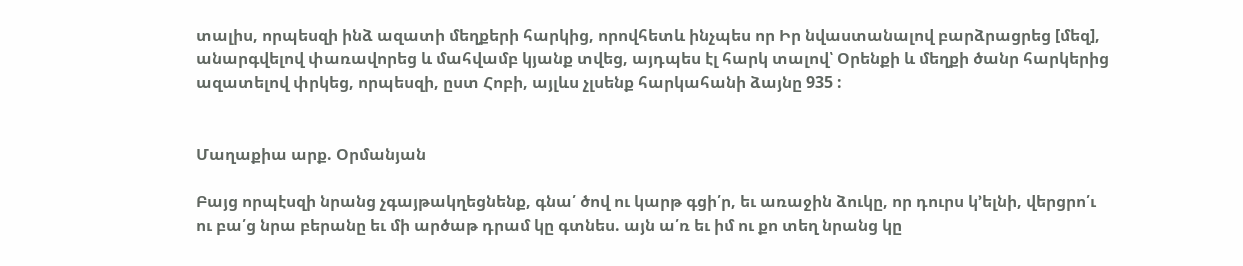տալիս, որպեսզի ինձ ազատի մեղքերի հարկից, որովհետև ինչպես որ Իր նվաստանալով բարձրացրեց [մեզ], անարգվելով փառավորեց և մահվամբ կյանք տվեց, այդպես էլ հարկ տալով՝ Օրենքի և մեղքի ծանր հարկերից ազատելով փրկեց, որպեսզի, ըստ Հոբի, այլևս չլսենք հարկահանի ձայնը 935 :


Մաղաքիա արք. Օրմանյան

Բայց որպէսզի նրանց չգայթակղեցնենք, գնա՛ ծով ու կարթ գցի՛ր, եւ առաջին ձուկը, որ դուրս կ՚ելնի, վերցրո՛ւ ու բա՛ց նրա բերանը եւ մի արծաթ դրամ կը գտնես. այն ա՛ռ եւ իմ ու քո տեղ նրանց կը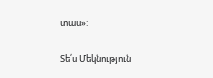տաս»:

Տե՛ս Մեկնություն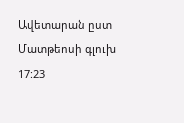Ավետարան ըստ Մատթեոսի գլուխ 17:23